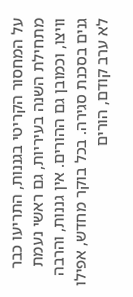על המחסור הקריטי בגננות, התריעו כבר מתחילת השנה בעיריות, גם ראשי נעמת וויצו, וכמובן גם ההורים. אין גננות, והרבה גנים בסכנת סגירה. בכל בוקר מחדש, אפילו לא ערב קודם, הורים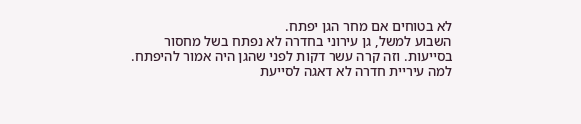לא בטוחים אם מחר הגן יפתח.
השבוע למשל, גן עירוני בחדרה לא נפתח בשל מחסור בסייעות. וזה קרה עשר דקות לפני שהגן היה אמור להיפתח. למה עיריית חדרה לא דאגה לסייעת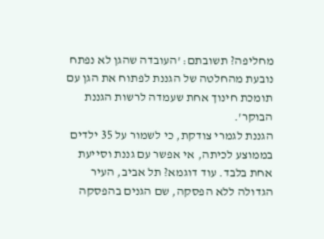מחליפה? תשובתם: 'העובדה שהגן לא נפתח נובעת מהחלטה של הגננת לפתוח את הגן עם תומכת חינוך אחת שעמדה לרשות הגננת הבוקר'.
הגננת לגמרי צודקת, כי לשמור על 35 ילדים בממוצע לכיתה, אי אפשר עם גננת וסייעת אחת בלבד. עוד דוגמא? תל אביב, העיר הגדולה ללא הפסקה, שם הגנים בהפסקה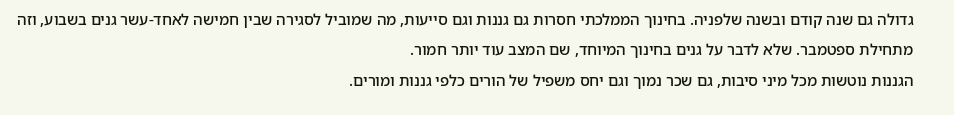גדולה גם שנה קודם ובשנה שלפניה. בחינוך הממלכתי חסרות גם גננות וגם סייעות, מה שמוביל לסגירה שבין חמישה לאחד-עשר גנים בשבוע, וזה מתחילת ספטמבר. שלא לדבר על גנים בחינוך המיוחד, שם המצב עוד יותר חמור.
הגננות נוטשות מכל מיני סיבות, גם שכר נמוך וגם יחס משפיל של הורים כלפי גננות ומורים.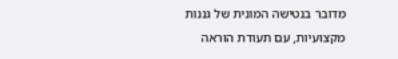מדובר בנטישה המונית של גננות מקצועיות, עם תעודת הוראה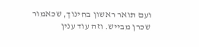ועם תואר ראשון בחינוך, שכאמור שכרן מבייש. וזה עוד ענין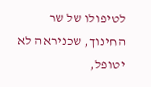לטיפולו של שר החינוך, שכניראה לא יטופל,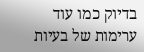בדיוק כמו עוד ערימות של בעיות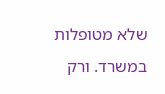שלא מטופלות במשרד. ורק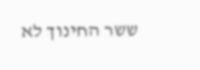ששר החינוך לא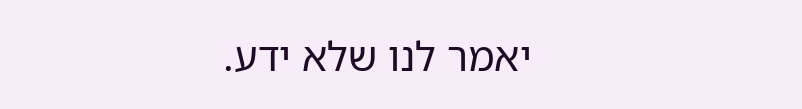יאמר לנו שלא ידע.